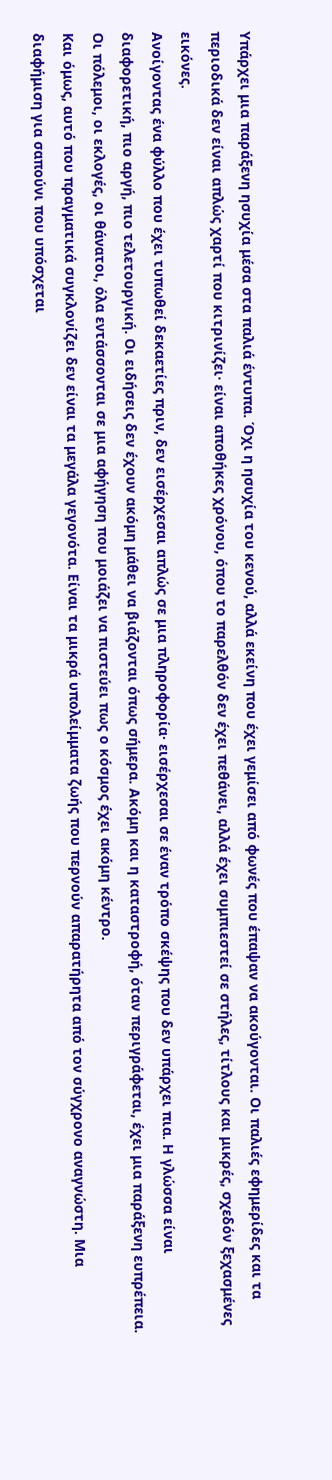Υπάρχει μια παράξενη ησυχία μέσα στα παλιά έντυπα. Όχι η ησυχία του κενού, αλλά εκείνη που έχει γεμίσει από φωνές που έπαψαν να ακούγονται. Οι παλιές εφημερίδες και τα περιοδικά δεν είναι απλώς χαρτί που κιτρινίζει· είναι αποθήκες χρόνου, όπου το παρελθόν δεν έχει πεθάνει, αλλά έχει συμπιεστεί σε στήλες, τίτλους και μικρές, σχεδόν ξεχασμένες εικόνες.
Ανοίγοντας ένα φύλλο που έχει τυπωθεί δεκαετίες πριν, δεν εισέρχεσαι απλώς σε μια πληροφορία· εισέρχεσαι σε έναν τρόπο σκέψης που δεν υπάρχει πια. Η γλώσσα είναι διαφορετική, πιο αργή, πιο τελετουργική. Οι ειδήσεις δεν έχουν ακόμη μάθει να βιάζονται όπως σήμερα. Ακόμη και η καταστροφή, όταν περιγράφεται, έχει μια παράξενη ευπρέπεια. Οι πόλεμοι, οι εκλογές, οι θάνατοι, όλα εντάσσονται σε μια αφήγηση που μοιάζει να πιστεύει πως ο κόσμος έχει ακόμη κέντρο.
Και όμως, αυτό που πραγματικά συγκλονίζει δεν είναι τα μεγάλα γεγονότα. Είναι τα μικρά υπολείμματα ζωής που περνούν απαρατήρητα από τον σύγχρονο αναγνώστη. Μια διαφήμιση για σαπούνι που υπόσχεται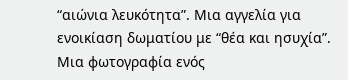“αιώνια λευκότητα”. Μια αγγελία για ενοικίαση δωματίου με “θέα και ησυχία”. Μια φωτογραφία ενός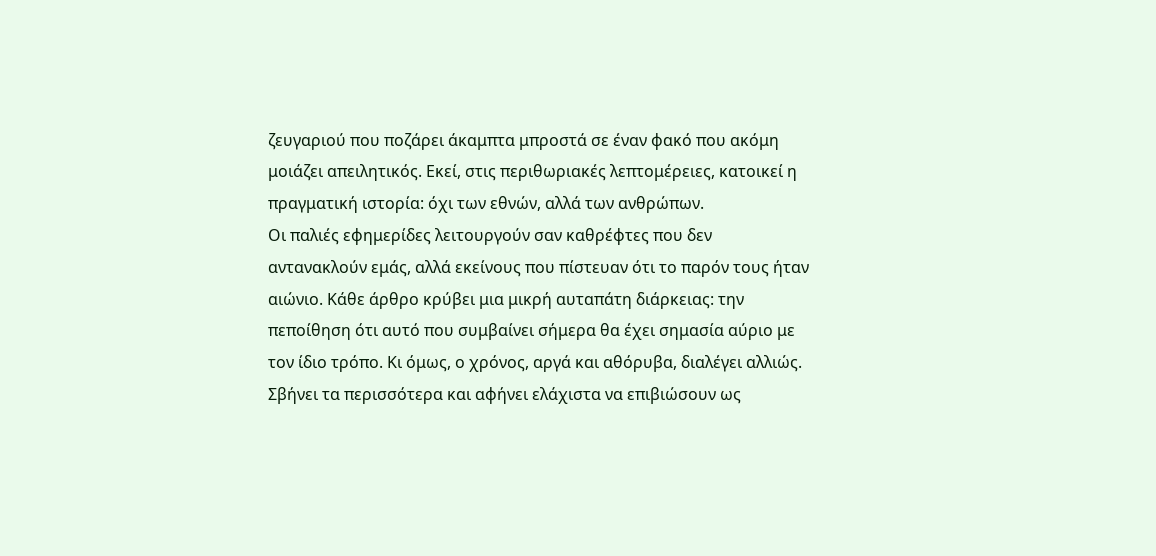ζευγαριού που ποζάρει άκαμπτα μπροστά σε έναν φακό που ακόμη μοιάζει απειλητικός. Εκεί, στις περιθωριακές λεπτομέρειες, κατοικεί η πραγματική ιστορία: όχι των εθνών, αλλά των ανθρώπων.
Οι παλιές εφημερίδες λειτουργούν σαν καθρέφτες που δεν αντανακλούν εμάς, αλλά εκείνους που πίστευαν ότι το παρόν τους ήταν αιώνιο. Κάθε άρθρο κρύβει μια μικρή αυταπάτη διάρκειας: την πεποίθηση ότι αυτό που συμβαίνει σήμερα θα έχει σημασία αύριο με τον ίδιο τρόπο. Κι όμως, ο χρόνος, αργά και αθόρυβα, διαλέγει αλλιώς. Σβήνει τα περισσότερα και αφήνει ελάχιστα να επιβιώσουν ως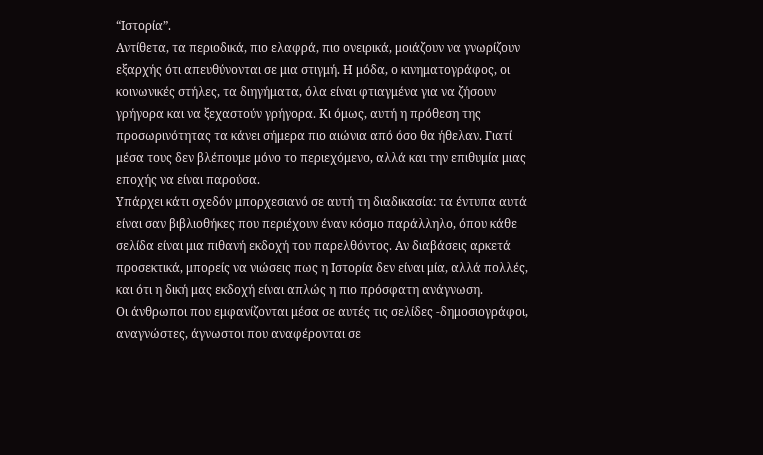“Ιστορία”.
Αντίθετα, τα περιοδικά, πιο ελαφρά, πιο ονειρικά, μοιάζουν να γνωρίζουν εξαρχής ότι απευθύνονται σε μια στιγμή. Η μόδα, ο κινηματογράφος, οι κοινωνικές στήλες, τα διηγήματα, όλα είναι φτιαγμένα για να ζήσουν γρήγορα και να ξεχαστούν γρήγορα. Κι όμως, αυτή η πρόθεση της προσωρινότητας τα κάνει σήμερα πιο αιώνια από όσο θα ήθελαν. Γιατί μέσα τους δεν βλέπουμε μόνο το περιεχόμενο, αλλά και την επιθυμία μιας εποχής να είναι παρούσα.
Υπάρχει κάτι σχεδόν μπορχεσιανό σε αυτή τη διαδικασία: τα έντυπα αυτά είναι σαν βιβλιοθήκες που περιέχουν έναν κόσμο παράλληλο, όπου κάθε σελίδα είναι μια πιθανή εκδοχή του παρελθόντος. Αν διαβάσεις αρκετά προσεκτικά, μπορείς να νιώσεις πως η Ιστορία δεν είναι μία, αλλά πολλές, και ότι η δική μας εκδοχή είναι απλώς η πιο πρόσφατη ανάγνωση.
Οι άνθρωποι που εμφανίζονται μέσα σε αυτές τις σελίδες -δημοσιογράφοι, αναγνώστες, άγνωστοι που αναφέρονται σε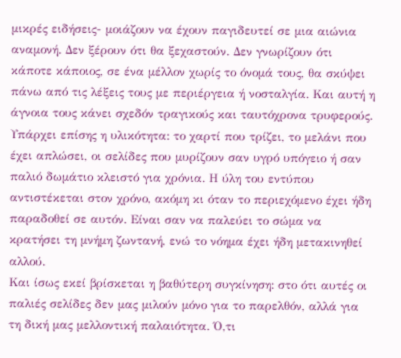μικρές ειδήσεις- μοιάζουν να έχουν παγιδευτεί σε μια αιώνια αναμονή. Δεν ξέρουν ότι θα ξεχαστούν. Δεν γνωρίζουν ότι κάποτε κάποιος, σε ένα μέλλον χωρίς το όνομά τους, θα σκύψει πάνω από τις λέξεις τους με περιέργεια ή νοσταλγία. Και αυτή η άγνοια τους κάνει σχεδόν τραγικούς και ταυτόχρονα τρυφερούς.
Υπάρχει επίσης η υλικότητα: το χαρτί που τρίζει, το μελάνι που έχει απλώσει, οι σελίδες που μυρίζουν σαν υγρό υπόγειο ή σαν παλιό δωμάτιο κλειστό για χρόνια. Η ύλη του εντύπου αντιστέκεται στον χρόνο, ακόμη κι όταν το περιεχόμενο έχει ήδη παραδοθεί σε αυτόν. Είναι σαν να παλεύει το σώμα να κρατήσει τη μνήμη ζωντανή, ενώ το νόημα έχει ήδη μετακινηθεί αλλού.
Και ίσως εκεί βρίσκεται η βαθύτερη συγκίνηση: στο ότι αυτές οι παλιές σελίδες δεν μας μιλούν μόνο για το παρελθόν, αλλά για τη δική μας μελλοντική παλαιότητα. Ό,τι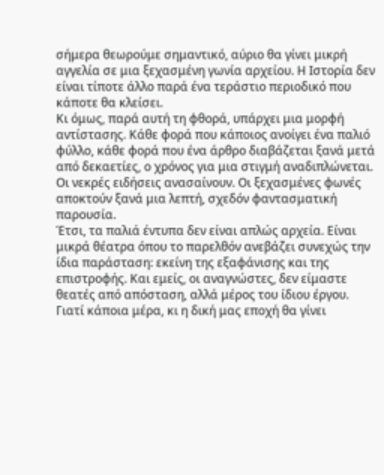σήμερα θεωρούμε σημαντικό, αύριο θα γίνει μικρή αγγελία σε μια ξεχασμένη γωνία αρχείου. Η Ιστορία δεν είναι τίποτε άλλο παρά ένα τεράστιο περιοδικό που κάποτε θα κλείσει.
Κι όμως, παρά αυτή τη φθορά, υπάρχει μια μορφή αντίστασης. Κάθε φορά που κάποιος ανοίγει ένα παλιό φύλλο, κάθε φορά που ένα άρθρο διαβάζεται ξανά μετά από δεκαετίες, ο χρόνος για μια στιγμή αναδιπλώνεται. Οι νεκρές ειδήσεις ανασαίνουν. Οι ξεχασμένες φωνές αποκτούν ξανά μια λεπτή, σχεδόν φαντασματική παρουσία.
Έτσι, τα παλιά έντυπα δεν είναι απλώς αρχεία. Είναι μικρά θέατρα όπου το παρελθόν ανεβάζει συνεχώς την ίδια παράσταση: εκείνη της εξαφάνισης και της επιστροφής. Και εμείς, οι αναγνώστες, δεν είμαστε θεατές από απόσταση, αλλά μέρος του ίδιου έργου. Γιατί κάποια μέρα, κι η δική μας εποχή θα γίνει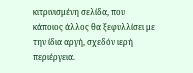κιτρινισμένη σελίδα, που κάποιος άλλος θα ξεφυλλίσει με την ίδια αργή, σχεδόν ιερή περιέργεια.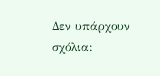Δεν υπάρχουν σχόλια: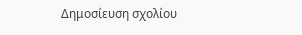Δημοσίευση σχολίου